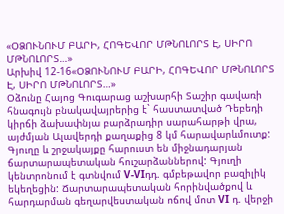«ՕՁՈՒՆՈՒՄ ԲԱՐԻ, ՀՈԳԵՎՈՐ ՄԹՆՈԼՈՐՏ Է, ՍԻՐՈ ՄԹՆՈԼՈՐՏ…»
Արխիվ 12-16«ՕՁՈՒՆՈՒՄ ԲԱՐԻ, ՀՈԳԵՎՈՐ ՄԹՆՈԼՈՐՏ Է, ՍԻՐՈ ՄԹՆՈԼՈՐՏ…»
Օձունը Հայոց Գուգարաց աշխարհի Տաշիր գավառի հնագույն բնակավայրերից է` հաստատված Դեբեդի կիրճի ձախափնյա բարձրադիր սարահարթի վրա, այժմյան Ալավերդի քաղաքից 8 կմ հարավարևմուտք: Գյուղը և շրջակայքը հարուստ են միջնադարյան ճարտարապետական հուշարձաններով: Գյուղի կենտրոնում է գտնվում V-VIդդ. գմբեթավոր բազիլիկ եկեղեցին: Ճարտարապետական հորինվածքով և հարդարման գեղարվեստական ոճով մոտ VI դ. վերջի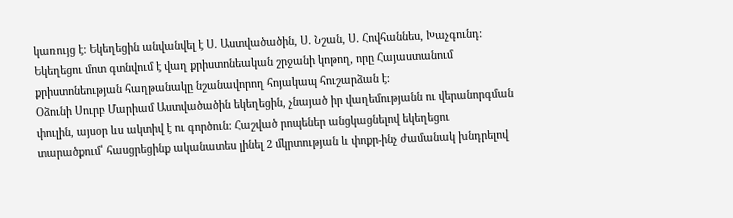կառույց է: Եկեղեցին անվանվել է Ս. Աստվածածին, Ս. Նշան, Ս. Հովհաննես, Խաչգունդ: Եկեղեցու մոտ գտնվում է վաղ քրիստոնեական շրջանի կոթող, որը Հայաստանում քրիստոնեության հաղթանակը նշանավորող հոյակապ հուշարձան է:
Օձունի Սուրբ Մարիամ Աստվածածին եկեղեցին, չնայած իր վաղեմությանն ու վերանորգման փուլին, այսօր ևս ակտիվ է ու գործուն: Հաշված րոպեներ անցկացնելով եկեղեցու տարածքում՝ հասցրեցինք ականատես լինել 2 մկրտության և փոքր-ինչ ժամանակ խնդրելով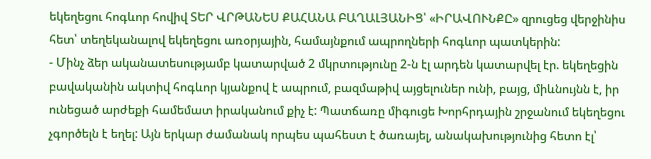եկեղեցու հոգևոր հովիվ ՏԵՐ ՎՐԹԱՆԵՍ ՔԱՀԱՆԱ ԲԱՂԱԼՅԱՆԻՑ՝ «ԻՐԱՎՈՒՆՔԸ» զրուցեց վերջինիս հետ՝ տեղեկանալով եկեղեցու առօրյային, համայնքում ապրողների հոգևոր պատկերին:
- Մինչ ձեր ականատեսությամբ կատարված 2 մկրտությունը 2-ն էլ արդեն կատարվել էր. եկեղեցին բավականին ակտիվ հոգևոր կյանքով է ապրում, բազմաթիվ այցելուներ ունի, բայց, միևնույնն է, իր ունեցած արժեքի համեմատ իրականում քիչ է: Պատճառը միգուցե Խորհրդային շրջանում եկեղեցու չգործելն է եղել: Այն երկար ժամանակ որպես պահեստ է ծառայել, անակախությունից հետո էլ՝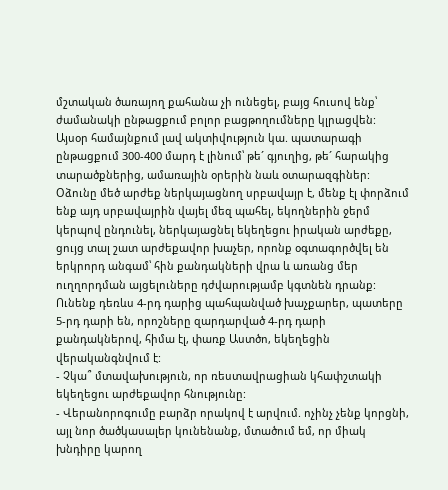մշտական ծառայող քահանա չի ունեցել, բայց հուսով ենք՝ ժամանակի ընթացքում բոլոր բացթողումները կլրացվեն: Այսօր համայնքում լավ ակտիվություն կա. պատարագի ընթացքում 300-400 մարդ է լինում՝ թե´ գյուղից, թե´ հարակից տարածքներից, ամառային օրերին նաև օտարազգիներ: Օձունը մեծ արժեք ներկայացնող սրբավայր է, մենք էլ փորձում ենք այդ սրբավայրին վայել մեզ պահել, եկողներին ջերմ կերպով ընդունել, ներկայացնել եկեղեցու իրական արժեքը, ցույց տալ շատ արժեքավոր խաչեր, որոնք օգտագործվել են երկրորդ անգամ՝ հին քանդակների վրա և առանց մեր ուղղորդման այցելուները դժվարությամբ կգտնեն դրանք: Ունենք դեռևս 4-րդ դարից պահպանված խաչքարեր, պատերը 5-րդ դարի են, որոշները զարդարված 4-րդ դարի քանդակներով, հիմա էլ, փառք Աստծո, եկեղեցին վերականգնվում է:
- Չկա՞ մտավախություն, որ ռեստավրացիան կհափշտակի եկեղեցու արժեքավոր հնությունը:
- Վերանորոգումը բարձր որակով է արվում. ոչինչ չենք կորցնի, այլ նոր ծածկասալեր կունենանք, մտածում եմ, որ միակ խնդիրը կարող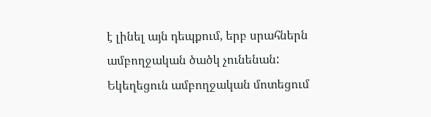է լինել այն դեպքում, երբ սրահներն ամբողջական ծածկ չունենան: Եկեղեցուն ամբողջական մոտեցում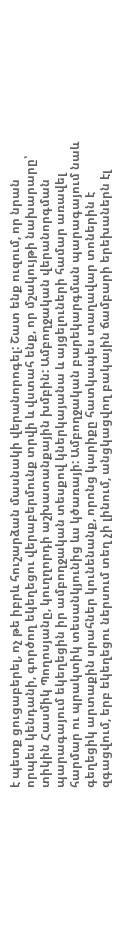է պետք ցուցաբերել, ոչ թե իբրև հուշարձան մասնակի վերանորոգել: Շատ ենք ուզում, որ նրան որպես կենդանի, գործող եկեղեցու վերաբերմունք տրվի և վստահ ենք, որ մշակույթի նախարարը՝ տիկին Հասմիկ Պողոսյանը, կուղղորդի աշխատանքային խմբին: Ամբողջական վերանորգման պարագայում եկեղեցին իր ամբողջական տեսքով կներկայանա և այցելուների համար առավել հարմար ու պրակտիկ տեսանկյունից ևս կծառայի: Ամբողջական բարեկարգման պարագայում նաև գեղեցիկ արտաքին սրահներ կունենանք, որոնց կարիքը հատկապես տաղավար տոներին է զգացվում, երբ եկեղեցու ներսում տեղ չի լինում, անցկացվող բակային ճամբարի երեխաներն էլ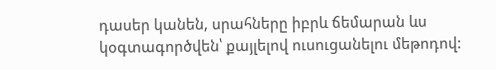դասեր կանեն, սրահները իբրև ճեմարան ևս կօգտագործվեն՝ քայլելով ուսուցանելու մեթոդով: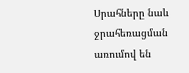Սրահները նաև ջրահեռացման առումով են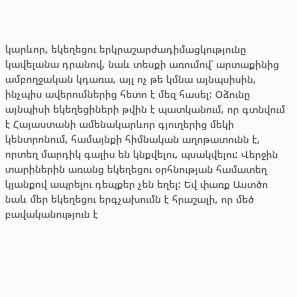կարևոր, եկեղեցու երկրաշարժադիմացկությունը կավելանա դրանով, նաև տեսքի առումով՝ արտաքինից ամբողջական կդառա, այլ ոչ թե կմնա այնպսիսին, ինչպիս ավերումներից հետո է մեզ հասել: Օձունը այնպիսի եկեղեցիների թվին է պատկանում, որ գտնվում է Հայաստանի ամենակարևոր գյուղերից մեկի կենտրոնում, համայնքի հիմնական աղոթատունն է, որտեղ մարդիկ գալիս են կնքվելու, պսակվելու: Վերջին տարիներին առանց եկեղեցու օրհնության համատեղ կյանքով ապրելու դեպքեր չեն եղել: Եվ փառք Աստծո նաև մեր եկեղեցու երգչախումն է հրաշալի, որ մեծ բավականություն է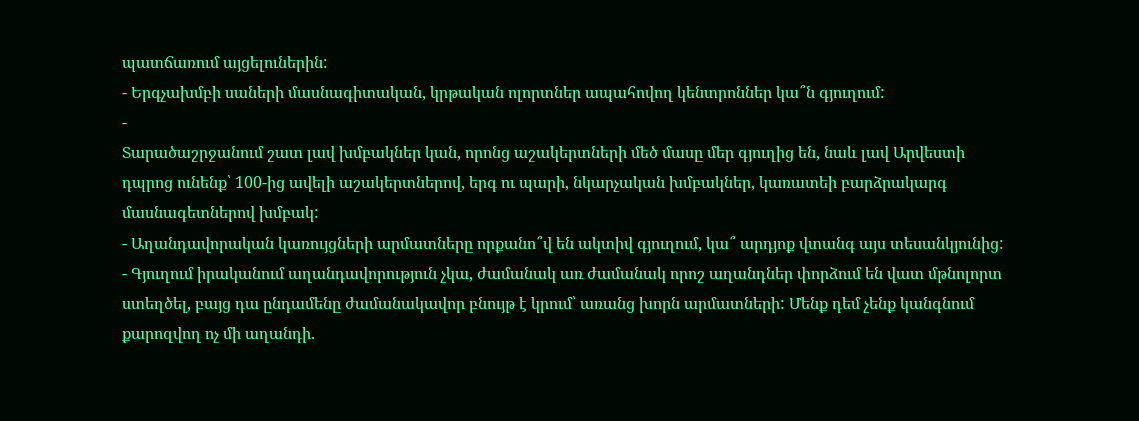պատճառում այցելուներին:
- Երգչախմբի սաների մասնագիտական, կրթական ոլորտներ ապահովող կենտրոններ կա՞ն գյուղում:
-
Տարածաշրջանում շատ լավ խմբակներ կան, որոնց աշակերտների մեծ մասը մեր գյուղից են, նաև լավ Արվեստի դպրոց ունենք՝ 100-ից ավելի աշակերտներով, երգ ու պարի, նկարչական խմբակներ, կառատեի բարձրակարգ մասնագետներով խմբակ:
- Աղանդավորական կառույցների արմատները որքանո՞վ են ակտիվ գյուղում, կա՞ արդյոք վտանգ այս տեսանկյունից:
- Գյուղում իրականում աղանդավորություն չկա, ժամանակ առ ժամանակ որոշ աղանդներ փորձում են վատ մթնոլորտ ստեղծել, բայց դա ընդամենը ժամանակավոր բնույթ է կրում՝ առանց խորն արմատների: Մենք դեմ չենք կանգնում քարոզվող ոչ մի աղանդի.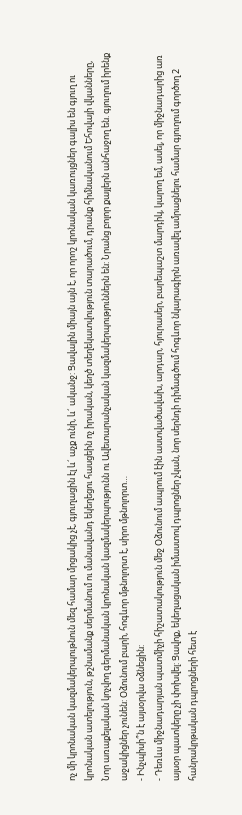ոչ մի կրոնական կազմակերպութնուն մեզ համար մրցակից չէ, գյուղացին էլ և´ աչք ունի, և´ ականջ: Ցավալին միայն այն է, որ որոշ կրոնական կառույցներ գալիս են գյուղ ու կրոնական ատելություն, թշնամանք սերմանում ու մանավանդ եկեղեցու հասցեին ոչ իրական, կեղծ տեղեկատվություն տարածում, դրանք հիմնականում Եհովայի վկանները, Նոր առաքելական կոչվող գերմանական կրոնական կազմակերպությունն ու Ավետարանչական կազմակերպություններն են: Նրանց բոլոր քայլերն անհաջող են. գյուղում իրենք աջակիցներ չունեն: Օձունում բարի, հոգևոր մթնոլորտ է, սիրո մթնոլորտ…
- Ինչպիսի՞ն է այսօրվա օձնեցին:
- Դեռևս միջնադարյան պատմիչի հիշատակություն մեջ Օձունում ապրում էին աստվածավախ, արդար, հյուրասեր, բարեպաշտ մարդիկ, կարող եմ, ասել, որ միջնադարից առ այսօր պատկերը չի փոխվել: Ցավոք, եկեղացական իմաստով դպրոցներ չկան, նոր սերնդի դիմագծում հոգևոր նկարագիրն առավել ամրացնելու համար գյուղում գործող 2 հանրակրթական դպրոցների հետ է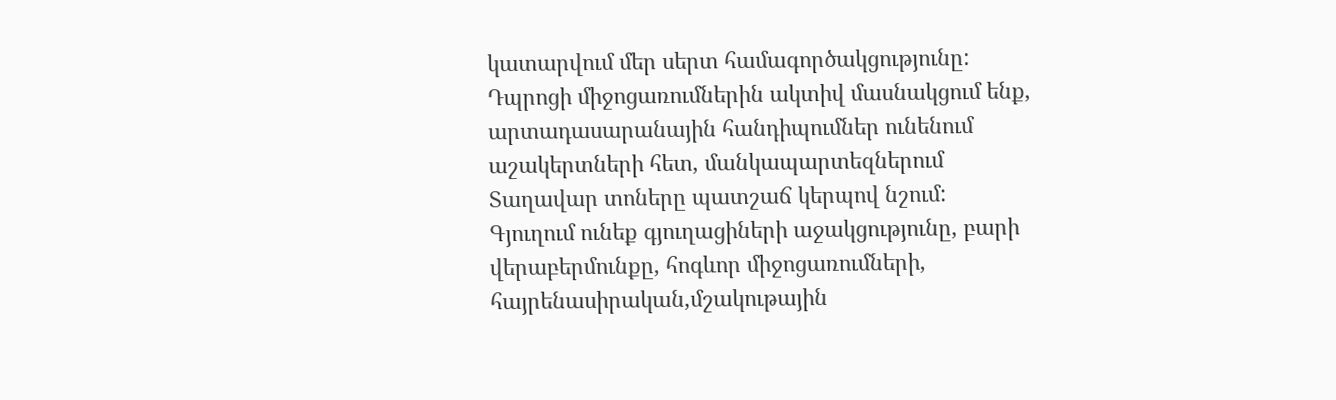կատարվում մեր սերտ համագործակցությունը: Դպրոցի միջոցառումներին ակտիվ մասնակցում ենք, արտադասարանային հանդիպումներ ունենում աշակերտների հետ, մանկապարտեզներում Տաղավար տոները պատշաճ կերպով նշում: Գյուղում ունեք գյուղացիների աջակցությունը, բարի վերաբերմունքը, հոգևոր միջոցառումների, հայրենասիրական,մշակութային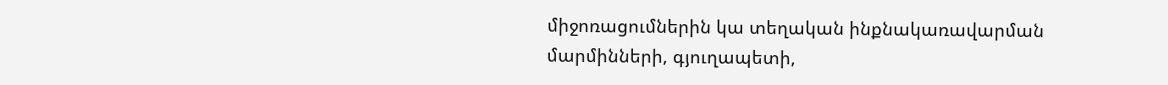միջոռացումներին կա տեղական ինքնակառավարման մարմինների, գյուղապետի,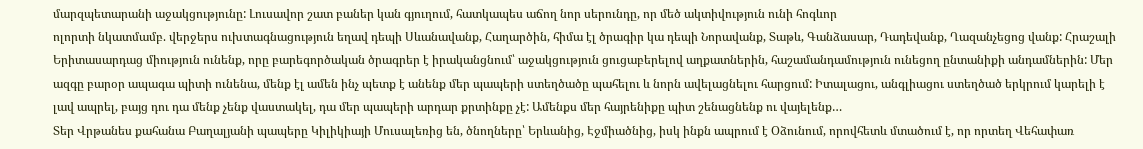մարզպետարանի աջակցությունը: Լուսավոր շատ բաներ կան գյուղում, հատկապես աճող նոր սերունդը, որ մեծ ակտիվություն ունի հոգևոր
ոլորտի նկատմամբ. վերջերս ուխտագնացություն եղավ դեպի Սևանավանք, Հաղարծին, հիմա էլ ծրագիր կա դեպի Նորավանք, Տաթև, Գանձասար, Դադեվանք, Ղազանչեցոց վանք: Հրաշալի Երիտասարդաց միություն ունենք, որը բարեգործական ծրագրեր է իրականցնում՝ աջակցություն ցուցաբերելով աղքատներին, հաշամանդամություն ունեցող ընտանիքի անդամներին: Մեր ազգը բարօր ապագա պիտի ունենա, մենք էլ ամեն ինչ պետք է անենք մեր պապերի ստեղծածը պահելու և նորն ավելացնելու հարցում: Իտալացու, անգլիացու ստեղծած երկրում կարելի է լավ ապրել, բայց դու դա մենք չենք վաստակել, դա մեր պապերի արդար քրտինքը չէ: Ամենքս մեր հայրենիքը պիտ շենացնենք ու վայելենք…
Տեր Վրթանես քահանա Բաղալյանի պապերը Կիլիկիայի Մուսալեռից են, ծնողները՝ Երևանից, Էջմիածնից, իսկ ինքն ապրում է Օձունում, որովհետև մտածում է, որ որտեղ Վեհափառ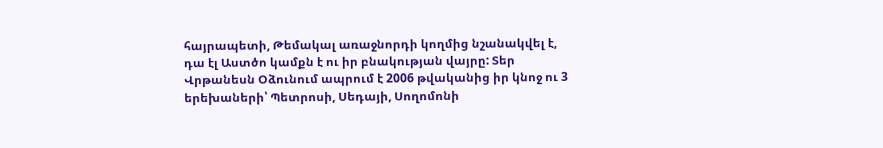հայրապետի, Թեմակալ առաջնորդի կողմից նշանակվել է, դա էլ Աստծո կամքն է ու իր բնակության վայրը: Տեր Վրթանեսն Օձունում ապրում է 2006 թվականից իր կնոջ ու 3 երեխաների՝ Պետրոսի, Սեդայի, Սողոմոնի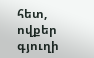հետ, ովքեր գյուղի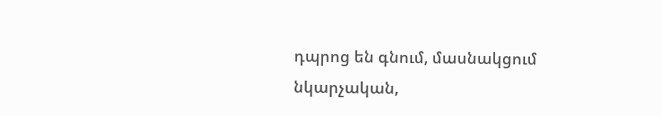դպրոց են գնում, մասնակցում նկարչական,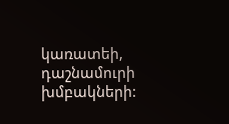կառատեի, դաշնամուրի խմբակների: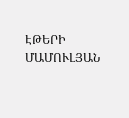ԷԹԵՐԻ ՄԱՄՈՒԼՅԱՆ